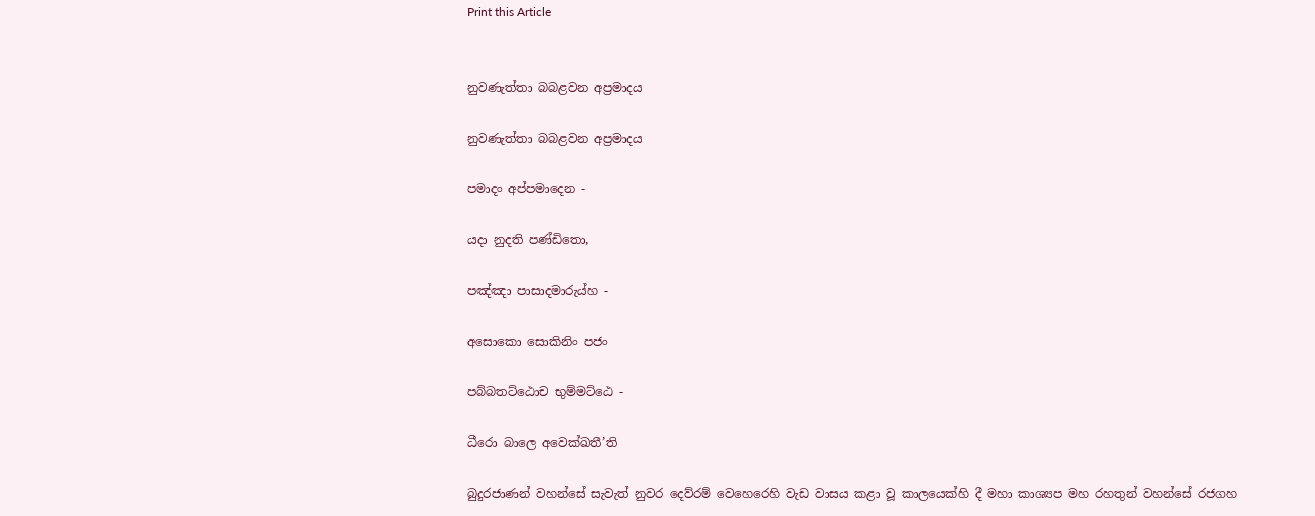Print this Article


නුවණැත්තා බබළවන අප්‍රමාදය

නුවණැත්තා බබළවන අප්‍රමාදය

පමාදං අප්පමාදෙන -

යදා නුදති පණ්ඩිතො,

පඤ්ඤා පාසාදමාරුය්හ -

අසොකො සොකිනිං පජං

පබ්බතට්ඨොච භුම්මට්ඨෙ -

ධීරො බාලෙ අවෙක්ඛතී’ති

බුදුරජාණන් වහන්සේ සැවැත් නුවර දෙව්රම් වෙහෙරෙහි වැඩ වාසය කළා වූ කාලයෙක්හි දී මහා කාශ්‍යප මහ රහතුන් වහන්සේ රජගහ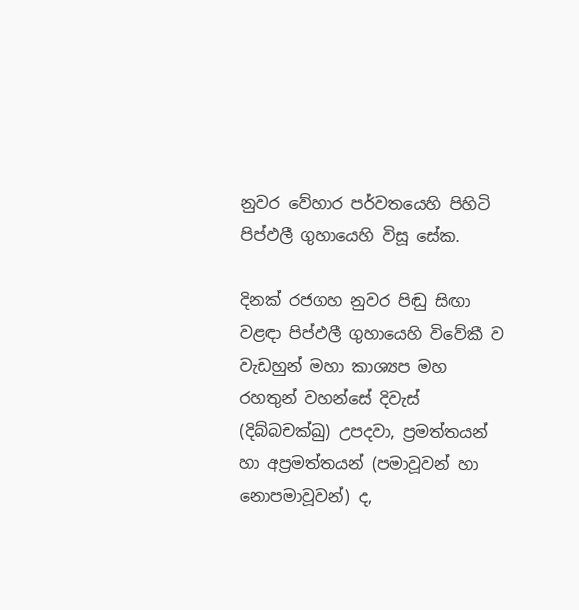නුවර වේහාර පර්වතයෙහි පිහිටි පිප්ඵලී ගුහායෙහි විසූ සේක.

දිනක් රජගහ නුවර පිඬු සිඟා වළඳා පිප්ඵලී ගුහායෙහි විවේකී ව වැඩහුන් මහා කාශ්‍යප මහ රහතුන් වහන්සේ දිවැස් (දිබ්බචක්ඛු) උපදවා, ප්‍රමත්තයන් හා අප්‍රමත්තයන් (පමාවූවන් හා නොපමාවූවන්) ද,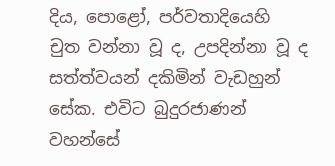දිය, පොළෝ, පර්වතාදියෙහි චුත වන්නා වූ ද, උපදින්නා වූ ද සත්ත්වයන් දකිමින් වැඩහුන් සේක. එවිට බුදුරජාණන් වහන්සේ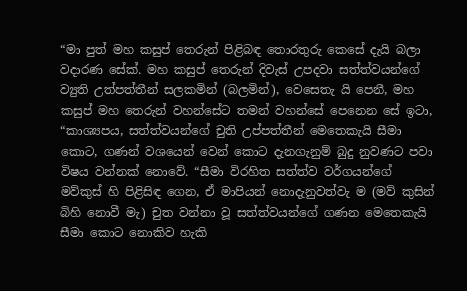“මා පුත් මහ කසුප් තෙරුන් පිළිබඳ තොරතුරු කෙසේ දැයි බලා වදාරණ සේක්. මහ කසුප් තෙරුන් දිවැස් උපදවා සත්ත්වයන්ගේ ව්‍යුති උත්පත්තීන් සලකමින් (බලමින්), වෙසෙතැ යි පෙනී, මහ කසුප් මහ තෙරුන් වහන්සේට තමන් වහන්සේ පෙනෙන සේ ඉටා, “කාශ්‍යපය, සත්ත්වයන්ගේ චුති උප්පත්තීන් මෙතෙකැයි සීමා කොට, ගණන් වශයෙන් වෙන් කොට දැනගැනුම් බුදු නුවණට පවා විෂය වන්නක් නොවේ. “සීමා විරහිත සත්ත්ව වර්ගයන්ගේ මව්කුස් හි පිළිසිඳ ගෙන, ඒ මාපියන් නොදැනුවත්වැ ම (මව් කුසින් බිහි නොවී මැ) චුත වන්නා වූ සත්ත්වයන්ගේ ගණන මෙතෙකැයි සීමා කොට නොකිව හැකි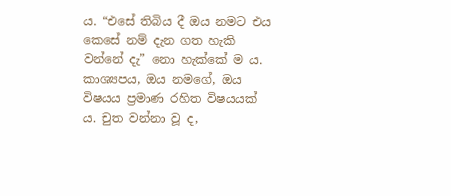ය. “එසේ තිබිය දී ඔය නමට එය කෙසේ නම් දැන ගත හැකි වන්නේ දැ” නො හැක්කේ ම ය. කාශ්‍යපය, ඔය නමගේ, ඔය විෂයය ප්‍රමාණ රහිත විෂයයක් ය. චුත වන්නා වූ ද,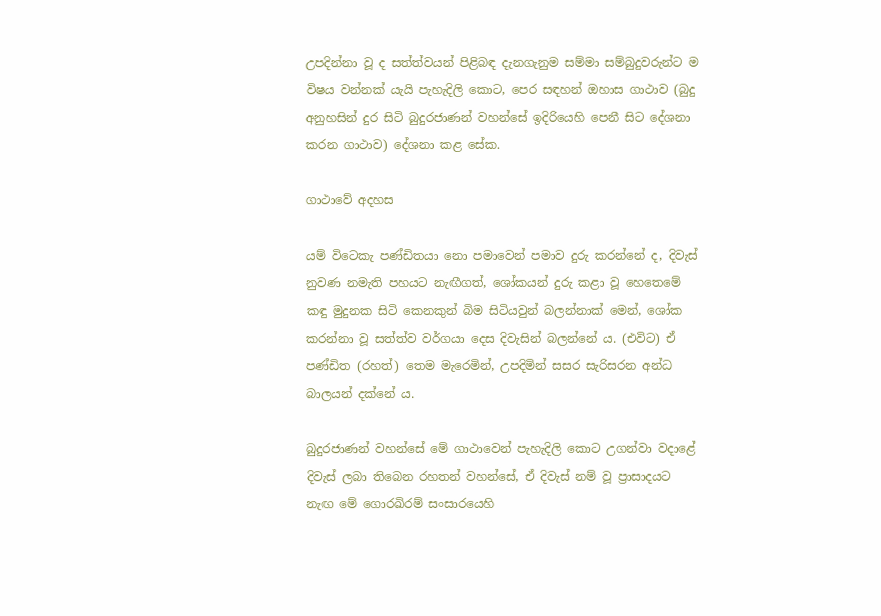උපදින්නා වූ ද සත්ත්වයන් පිළිබඳ දැනගැනුම සම්මා සම්බුදුවරුන්ට ම විෂය වන්නක් යැයි පැහැදිලි කොට, පෙර සඳහන් ඔහාස ගාථාව (බුදු අනුහසින් දුර සිටි බුදුරජාණන් වහන්සේ ඉදිරියෙහි පෙනී සිට දේශනා කරන ගාථාව) දේශනා කළ සේක.

ගාථාවේ අදහස

යම් විටෙකැ පණ්ඩිතයා නො පමාවෙන් පමාව දුරු කරන්නේ ද, දිවැස් නුවණ නමැති පහයට නැඟීගත්, ශෝකයන් දුරු කළා වූ හෙතෙමේ කඳු මුදුනක සිටි කෙනකුන් බිම සිටියවුන් බලන්නාක් මෙන්, ශෝක කරන්නා වූ සත්ත්ව වර්ගයා දෙස දිවැසින් බලන්නේ ය. (එවිට) ඒ පණ්ඩිත (රහත්) තෙම මැරෙමින්, උපදිමින් සසර සැරිසරන අන්ධ බාලයන් දක්නේ ය.

බුදුරජාණන් වහන්සේ මේ ගාථාවෙන් පැහැදිලි කොට උගන්වා වදාළේ දිවැස් ලබා තිබෙන රහතන් වහන්සේ, ඒ දිවැස් නම් වූ ප්‍රාසාදයට නැඟ මේ ගොරඛිරම් සංසාරයෙහි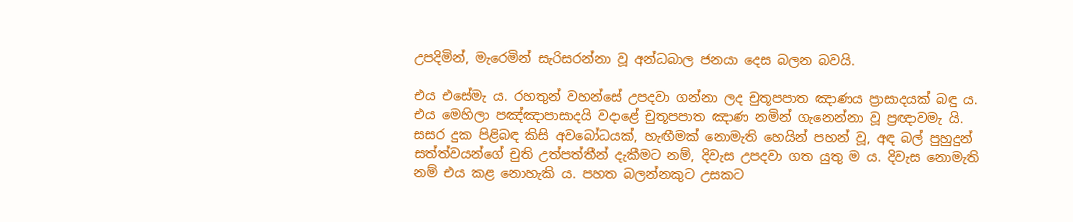උපදිමින්, මැරෙමින් සැරිසරන්නා වූ අන්ධබාල ජනයා දෙස බලන බවයි.

එය එසේමැ ය. රහතුන් වහන්සේ උපදවා ගන්නා ලද චුතූපපාත ඤාණය ප්‍රාසාදයක් බඳු ය. එය මෙහිලා පඤ්ඤාපාසාදයි වදාළේ චුතූපපාත ඤාණ නමින් ගැනෙන්නා වූ ප්‍රඥාවමැ යි. සසර දුක පිළිබඳ කිසි අවබෝධයක්, හැඟීමක් නොමැති හෙයින් පහන් වූ, අඳ බල් පුහුදුන් සත්ත්වයන්ගේ චුති උත්පත්තීන් දැකීමට නම්, දිවැස උපදවා ගත යුතු ම ය. දිවැස නොමැති නම් එය කළ නොහැකි ය. පහත බලන්නකුට උසකට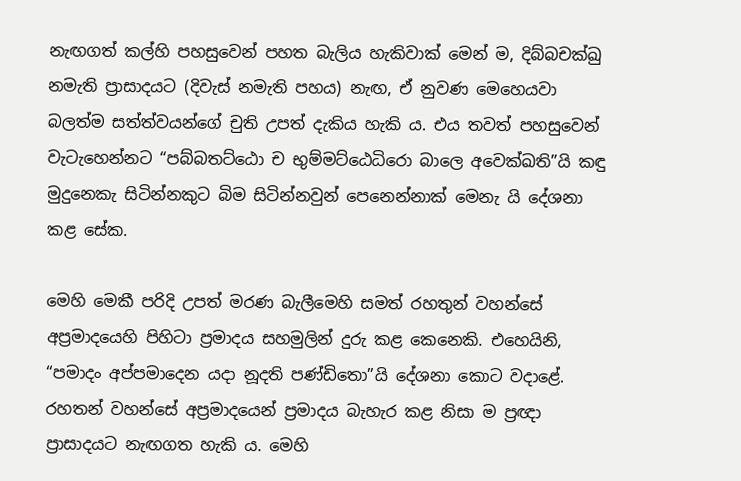නැඟගත් කල්හි පහසුවෙන් පහත බැලිය හැකිවාක් මෙන් ම, දිබ්බචක්ඛු නමැති ප්‍රාසාදයට (දිවැස් නමැති පහය) නැඟ, ඒ නුවණ මෙහෙයවා බලත්ම සත්ත්වයන්ගේ චුති උපත් දැකිය හැකි ය. එය තවත් පහසුවෙන් වැටැහෙන්නට “පබ්බතට්ඨො ච භුම්මට්ඨෙධිරො බාලෙ අවෙක්ඛති”යි කඳු මුදුනෙකැ සිටින්නකුට බිම සිටින්නවුන් පෙනෙන්නාක් මෙනැ යි දේශනා කළ සේක.

මෙහි මෙකී පරිදි උපත් මරණ බැලීමෙහි සමත් රහතුන් වහන්සේ අප්‍රමාදයෙහි පිහිටා ප්‍රමාදය සහමුලින් දුරු කළ කෙනෙකි. එහෙයිනි, “පමාදං අප්පමාදෙන යදා නූදති පණ්ඩිතො”යි දේශනා කොට වදාළේ. රහතන් වහන්සේ අප්‍රමාදයෙන් ප්‍රමාදය බැහැර කළ නිසා ම ප්‍රඥා ප්‍රාසාදයට නැඟගත හැකි ය. මෙහි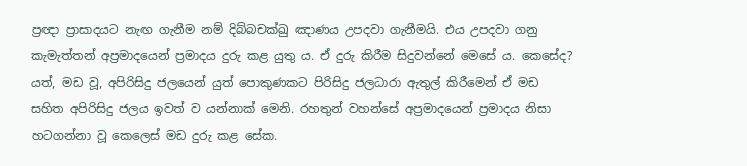ප්‍රඥා ප්‍රාසාදයට නැඟ ගැනීම නම් දිබ්බචක්ඛු ඤාණය උපදවා ගැනීමයි. එය උපදවා ගනු කැමැත්තන් අප්‍රමාදයෙන් ප්‍රමාදය දුරු කළ යුතු ය. ඒ දුරු කිරීම සිදුවන්නේ මෙසේ ය. කෙසේද? යත්, මඩ වූ, අපිරිසිදු ජලයෙන් යුත් පොකුණකට පිරිසිදු ජලධාරා ඇතුල් කිරීමෙන් ඒ මඩ සහිත අපිරිසිදු ජලය ඉවත් ව යන්නාක් මෙනි. රහතුන් වහන්සේ අප්‍රමාදයෙන් ප්‍රමාදය නිසා හටගන්නා වූ කෙලෙස් මඩ දුරු කළ සේක.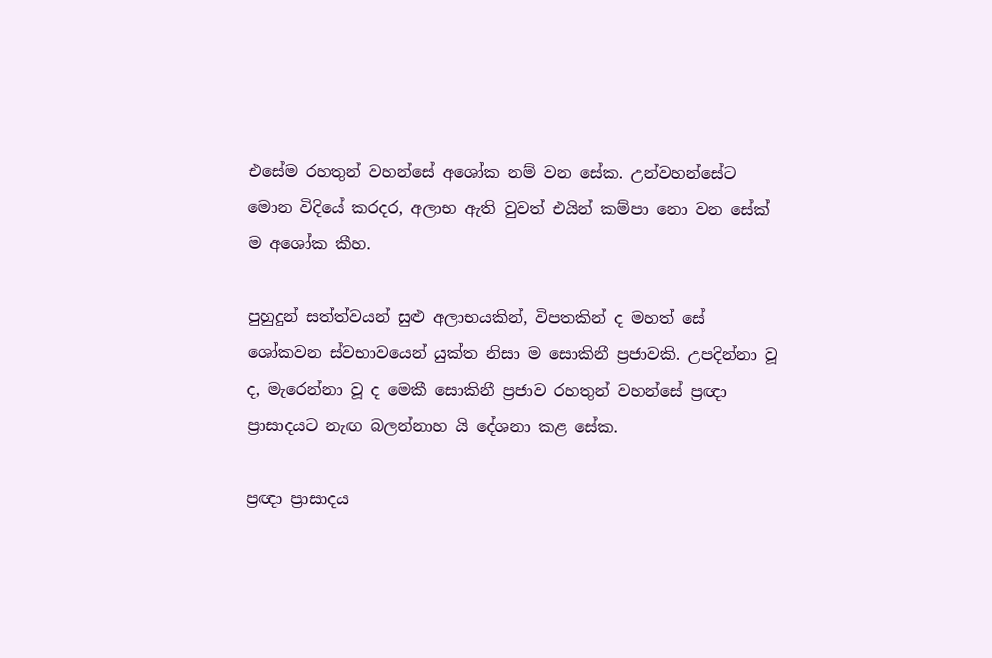එසේම රහතුන් වහන්සේ අශෝක නම් වන සේක. උන්වහන්සේට මොන විදියේ කරදර, අලාභ ඇති වුවත් එයින් කම්පා නො වන සේක් ම අශෝක කීහ.

පුහුදුන් සත්ත්වයන් සුළු අලාභයකින්, විපතකින් ද මහත් සේ ශෝකවන ස්වභාවයෙන් යුක්ත නිසා ම සොකිනී ප්‍රජාවකි. උපදින්නා වූ ද, මැරෙන්නා වූ ද මෙකී සොකිනී ප්‍රජාව රහතුන් වහන්සේ ප්‍රඥා ප්‍රාසාදයට නැඟ බලන්නාහ යි දේශනා කළ සේක.

ප්‍රඥා ප්‍රාසාදය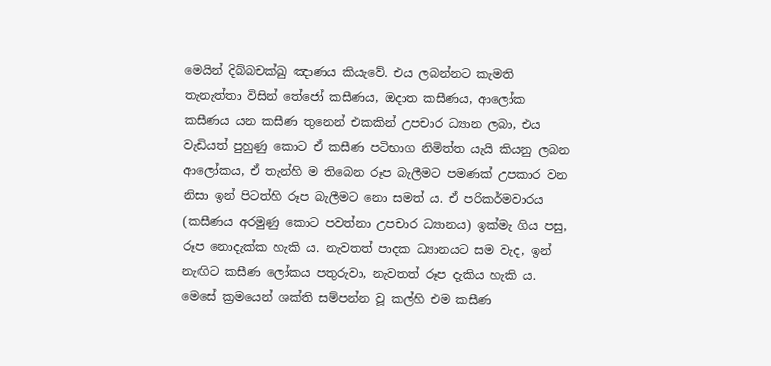මෙයින් දිබ්බචක්ඛු ඤාණය කියැවේ. එය ලබන්නට කැමති තැනැත්තා විසින් තේජෝ කසීණය, ඔදාත කසීණය, ආලෝක කසීණය යන කසීණ තුනෙන් එකකින් උපචාර ධ්‍යාන ලබා, එය වැඩියත් පුහුණු කොට ඒ කසීණ පටිභාග නිමිත්ත යැයි කියනු ලබන ආලෝකය, ඒ තැන්හි ම තිබෙන රූප බැලීමට පමණක් උපකාර වන නිසා ඉන් පිටත්හි රූප බැලීමට නො සමත් ය. ඒ පරිකර්මවාරය (කසීණය අරමුණු කොට පවත්නා උපචාර ධ්‍යානය) ඉක්මැ ගිය පසු, රූප නොදැක්ක හැකි ය. නැවතත් පාදක ධ්‍යානයට සම වැද, ඉන් නැඟිට කසීණ ලෝකය පතුරුවා, නැවතත් රූප දැකිය හැකි ය. මෙසේ ක්‍රමයෙන් ශක්ති සම්පන්න වූ කල්හි එම කසීණ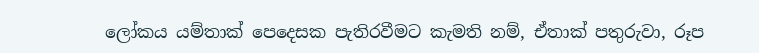ලෝකය යම්තාක් පෙදෙසක පැතිරවීමට කැමති නම්, ඒතාක් පතුරුවා, රූප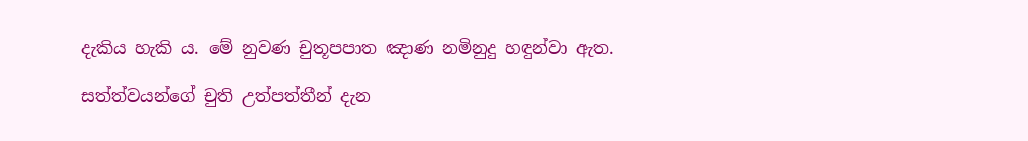දැකිය හැකි ය. මේ නුවණ චුතූපපාත ඤාණ නමිනුදු හඳුන්වා ඇත.

සත්ත්වයන්ගේ චුති උත්පත්තීන් දැන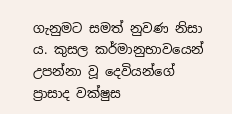ගැනුමට සමත් නුවණ නිසා ය. කුසල කර්මානුභාවයෙන් උපන්නා වූ දෙවියන්ගේ ප්‍රාසාද වක්ෂුස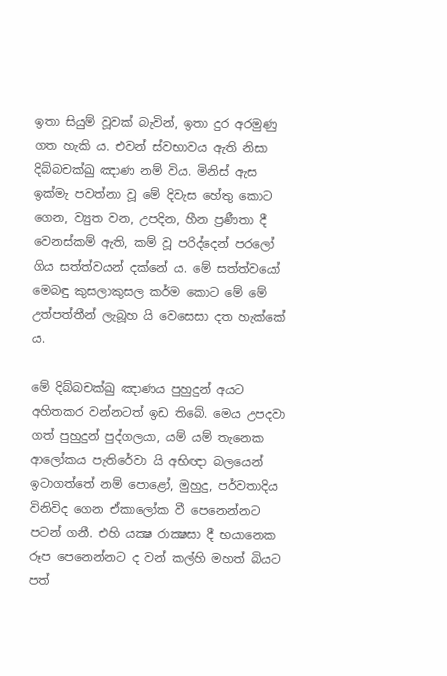ඉතා සියුම් වූවක් බැවින්, ඉතා දුර අරමුණු ගත හැකි ය. එවන් ස්වභාවය ඇති නිසා දිබ්බචක්ඛු ඤාණ නම් විය. මිනිස් ඇස ඉක්මැ පවත්නා වූ මේ දිවැස හේතු කොට ගෙන, ව්‍යුත වන, උපදින, හීන ප්‍රණීතා දී වෙනස්කම් ඇති, කම් වූ පරිද්දෙන් පරලෝ ගිය සත්ත්වයන් දක්නේ ය. මේ සත්ත්වයෝ මෙබඳු කුසලාකුසල කර්ම කොට මේ මේ උත්පත්තීන් ලැබූහ යි වෙසෙසා දත හැක්කේ ය.

මේ දිබ්බචක්ඛු ඤාණය පුහුදුන් අයට අහිතකර වන්නටත් ඉඩ තිබේ. මෙය උපදවා ගත් පුහුදුන් පුද්ගලයා, යම් යම් තැනෙක ආලෝකය පැතිරේවා යි අභිඥා බලයෙන් ඉටාගත්තේ නම් පොළෝ, මුහුදු, පර්වතාදිය විනිවිද ගෙන ඒකාලෝක වී පෙනෙන්නට පටන් ගනී. එහි යක්‍ෂ රාක්‍ෂසා දී භයානෙක රූප පෙනෙන්නට ද වන් කල්හි මහත් බියට පත්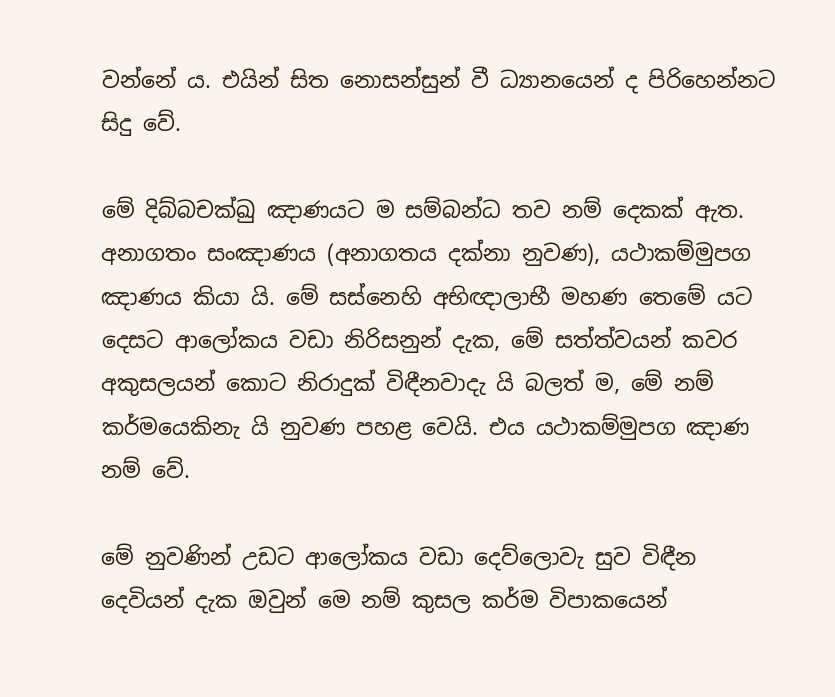වන්නේ ය. එයින් සිත නොසන්සුන් වී ධ්‍යානයෙන් ද පිරිහෙන්නට සිදු වේ.

මේ දිබ්බචක්ඛු ඤාණයට ම සම්බන්ධ තව නම් දෙකක් ඇත. අනාගතං සංඤාණය (අනාගතය දක්නා නුවණ), යථාකම්මුපග ඤාණය කියා යි. මේ සස්නෙහි අභිඥාලාභී මහණ තෙමේ යට දෙසට ආලෝකය වඩා නිරිසනුන් දැක, මේ සත්ත්වයන් කවර අකුසලයන් කොට නිරාදුක් විඳීනවාදැ යි බලත් ම, මේ නම් කර්මයෙකිනැ යි නුවණ පහළ වෙයි. එය යථාකම්මුපග ඤාණ නම් වේ.

මේ නුවණින් උඩට ආලෝකය වඩා දෙව්ලොවැ සුව විඳීන දෙවියන් දැක ඔවුන් මෙ නම් කුසල කර්ම විපාකයෙන්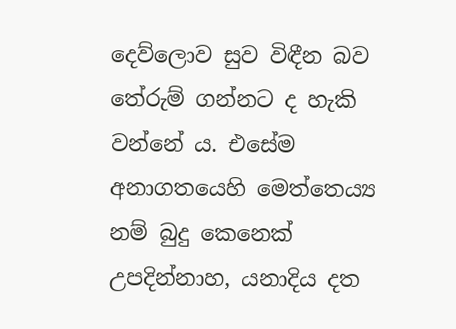දෙව්ලොව සුව විඳීන බව තේරුම් ගන්නට ද හැකි වන්නේ ය. එසේම අනාගතයෙහි මෙත්තෙය්‍ය නම් බුදු කෙනෙක් උපදින්නාහ, යනාදිය දත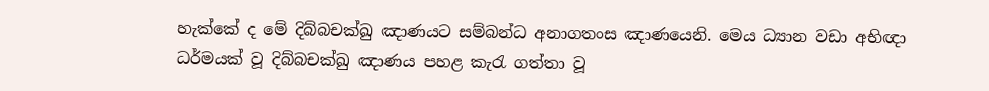හැක්කේ ද මේ දිබ්බචක්ඛු ඤාණයට සම්බන්ධ අනාගතංස ඤාණයෙනි. මෙය ධ්‍යාන වඩා අභිඥා ධර්මයක් වූ දිබ්බචක්ඛු ඤාණය පහළ කැරැ ගත්තා වූ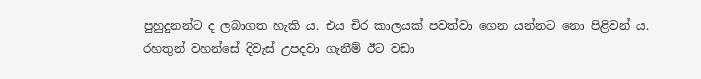පුහුදුනන්ට ද ලබාගත හැකි ය. එය චිර කාලයක් පවත්වා ගෙන යන්නට නො පිළිවන් ය. රහතුන් වහන්සේ දිවැස් උපදවා ගැනීම් ඊට වඩා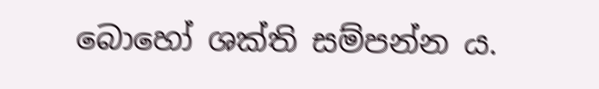බොහෝ ශක්ති සම්පන්න ය.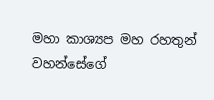මහා කාශ්‍යප මහ රහතුන් වහන්සේගේ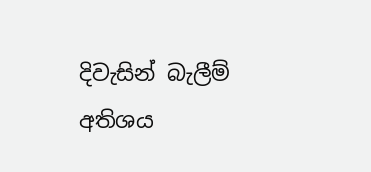දිවැසින් බැලීම් අතිශය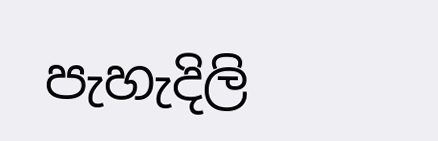පැහැදිලි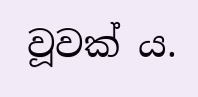වූවක් ය.